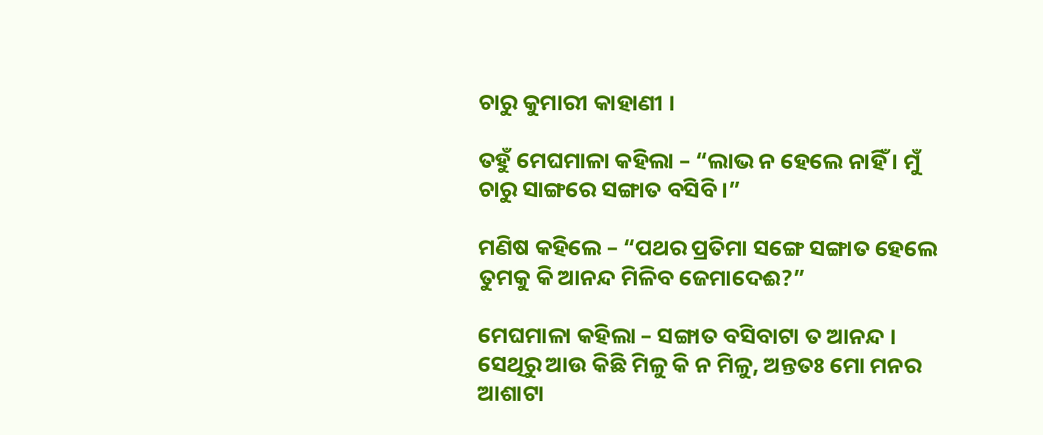ଚାରୁ କୁମାରୀ କାହାଣୀ ।

ତହୁଁ ମେଘମାଳା କହିଲା – “ଲାଭ ନ ହେଲେ ନାହିଁ । ମୁଁ ଚାରୁ ସାଙ୍ଗରେ ସଙ୍ଗାତ ବସିବି ।”

ମଣିଷ କହିଲେ – “ପଥର ପ୍ରତିମା ସଙ୍ଗେ ସଙ୍ଗାତ ହେଲେ ତୁମକୁ କି ଆନନ୍ଦ ମିଳିବ ଜେମାଦେଈ?”

ମେଘମାଳା କହିଲା – ସଙ୍ଗାତ ବସିବାଟା ତ ଆନନ୍ଦ । ସେଥିରୁ ଆଉ କିଛି ମିଳୁ କି ନ ମିଳୁ, ଅନ୍ତତଃ ମୋ ମନର ଆଶାଟା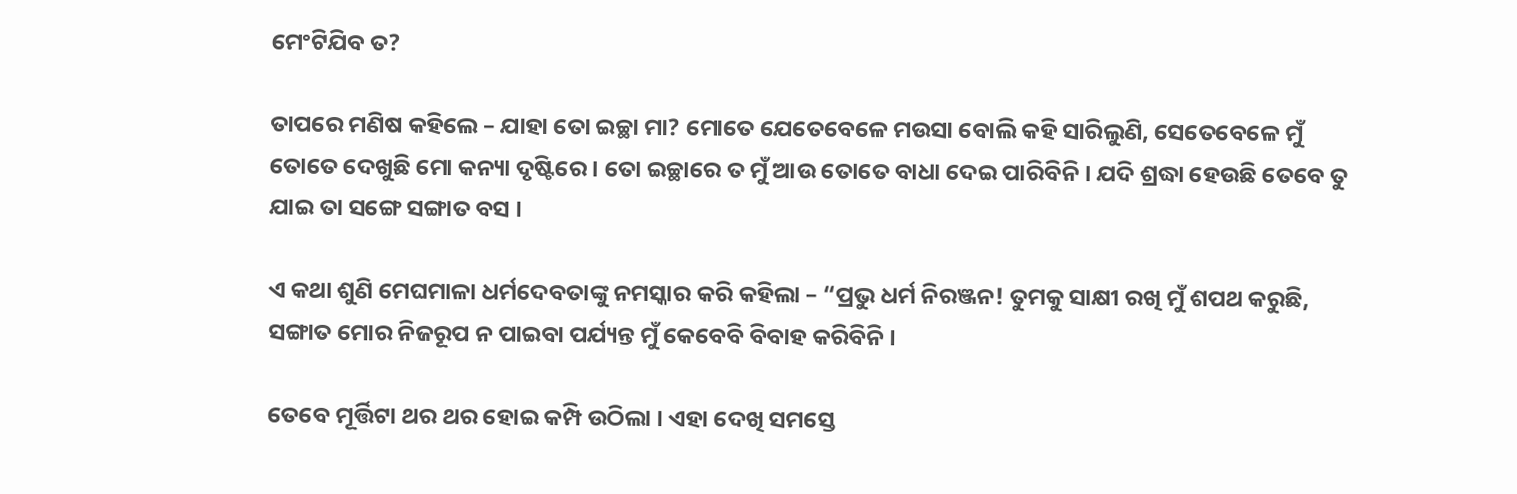ମେଂଟିଯିବ ତ?

ତାପରେ ମଣିଷ କହିଲେ – ଯାହା ତୋ ଇଚ୍ଛା ମା? ମୋତେ ଯେତେବେଳେ ମଉସା ବୋଲି କହି ସାରିଲୁଣି, ସେତେବେଳେ ମୁଁ ତୋତେ ଦେଖୁଛି ମୋ କନ୍ୟା ଦୃଷ୍ଟିରେ । ତୋ ଇଚ୍ଛାରେ ତ ମୁଁ ଆଉ ତୋତେ ବାଧା ଦେଇ ପାରିବିନି । ଯଦି ଶ୍ରଦ୍ଧା ହେଉଛି ତେବେ ତୁ ଯାଇ ତା ସଙ୍ଗେ ସଙ୍ଗାତ ବସ ।

ଏ କଥା ଶୁଣି ମେଘମାଳା ଧର୍ମଦେବତାଙ୍କୁ ନମସ୍କାର କରି କହିଲା – “ପ୍ରଭୁ ଧର୍ମ ନିରଞ୍ଜନ! ତୁମକୁ ସାକ୍ଷୀ ରଖି ମୁଁ ଶପଥ କରୁଛି, ସଙ୍ଗାତ ମୋର ନିଜରୂପ ନ ପାଇବା ପର୍ଯ୍ୟନ୍ତ ମୁଁ କେବେବି ବିବାହ କରିବିନି ।

ତେବେ ମୂର୍ତ୍ତିଟା ଥର ଥର ହୋଇ କମ୍ପି ଉଠିଲା । ଏହା ଦେଖି ସମସ୍ତେ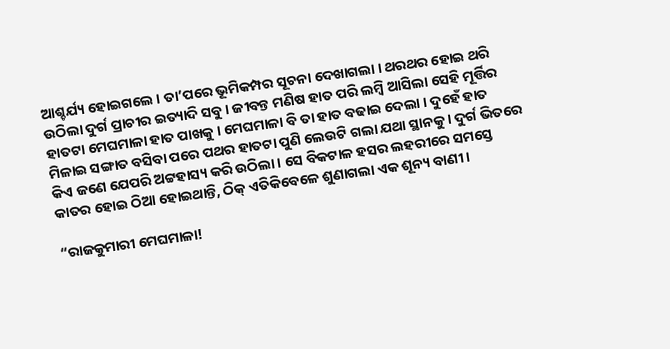ଆଶ୍ଚର୍ଯ୍ୟ ହୋଇଗଲେ । ତା’ପରେ ଭୂମିକମ୍ପର ସୂଚନା ଦେଖାଗଲା । ଥରଥର ହୋଇ ଥରି ଉଠିଲା ଦୁର୍ଗ ପ୍ରାଚୀର ଇତ୍ୟାଦି ସବୁ । ଜୀବନ୍ତ ମଣିଷ ହାତ ପରି ଲମ୍ବି ଆସିଲା ସେହି ମୂର୍ତ୍ତିର ହାତଟା ମେଘମାଳା ହାତ ପାଖକୁ । ମେଘମାଳା ବି ତା ହାତ ବଢାଇ ଦେଲା । ଦୁହେଁ ହାତ ମିଳାଇ ସଙ୍ଗାତ ବସିବା ପରେ ପଥର ହାତଟା ପୁଣି ଲେଉଟି ଗଲା ଯଥା ସ୍ଥାନକୁ । ଦୁର୍ଗ ଭିତରେ କିଏ ଜଣେ ଯେପରି ଅଟ୍ଟହାସ୍ୟ କରି ଉଠିଲା । ସେ ବିକଟାଳ ହସର ଲହରୀରେ ସମସ୍ତେ କାତର ହୋଇ ଠିଆ ହୋଇଥାନ୍ତି, ଠିକ୍ ଏତିକିବେଳେ ଶୁଣାଗଲା ଏକ ଶୂନ୍ୟ ବାଣୀ ।

“ରାଜକୁମାରୀ ମେଘମାଳା!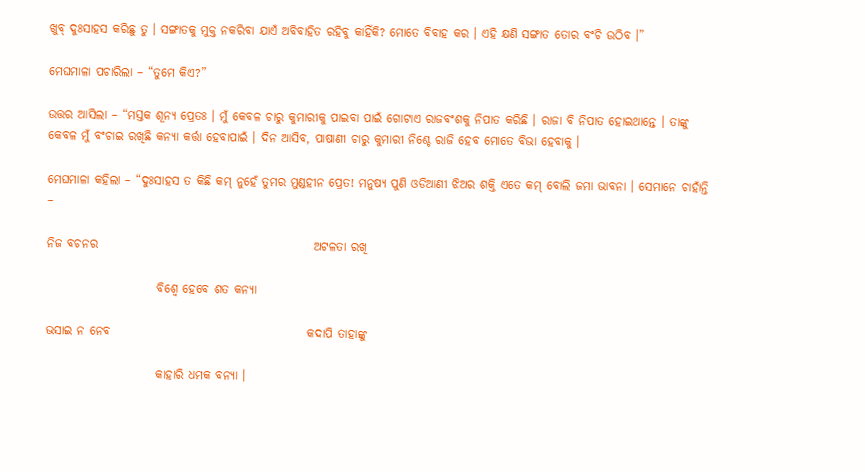ଖୁବ୍ ଦୁଃସାହସ କରିଛୁ ତୁ । ସଙ୍ଗାତକୁ ମୁକ୍ତ ନକରିବା ଯାଏଁ ଅବିବାହିତ ରହିବୁ କାହିଁକି? ମୋତେ ବିବାହ କର । ଏହି କ୍ଷଣି ସଙ୍ଗାତ ତୋର ବଂଚି ଉଠିବ ।”

ମେଘମାଳା ପଚାରିଲା – “ତୁମେ କିଏ?”

ଉତ୍ତର ଆସିଲା – “ମସ୍ତକ ଶୂନ୍ୟ ପ୍ରେତଃ । ମୁଁ କେବଳ ଚାରୁ କୁମାରୀକୁ ପାଇବା ପାଇଁ ଗୋଟାଏ ରାଜବଂଶକୁ ନିପାତ କରିଛି । ରାଜା ବି ନିପାତ ହୋଇଥାନ୍ତେ । ତାଙ୍କୁ କେବଳ ମୁଁ ବଂଚାଇ ରଖିଛି କନ୍ୟା କର୍ତ୍ତା ହେବାପାଇଁ । ଦିନ ଆସିବ, ପାଷାଣୀ ଚାରୁ କୁମାରୀ ନିଶ୍ଚେ ରାଜି ହେବ ମୋତେ ବିଭା ହେବାକୁ ।

ମେଘମାଳା କହିଲା – “ଦୁଃସାହସ ତ କିଛି କମ୍ ନୁହେଁ ତୁମର ମୁଣ୍ଡହୀନ ପ୍ରେତ! ମନୁଷ୍ୟ ପୁଣି ଓଡିଆଣୀ ଝିଅର ଶକ୍ତି ଏତେ କମ୍ ବୋଲି ଜମା ଭାବନା । ସେମାନେ ଚାହାଁନ୍ତି –

ନିଜ ବଚନର                                             ଅଟଳତା ରଖି

                       ବିଶ୍ୱେ ହେବେ ଶତ କନ୍ୟା

ଭସାଇ ନ ନେବ                                         କଦାପି ତାହାଙ୍କୁ

                       କାହାରି ଧମକ ବନ୍ୟା ।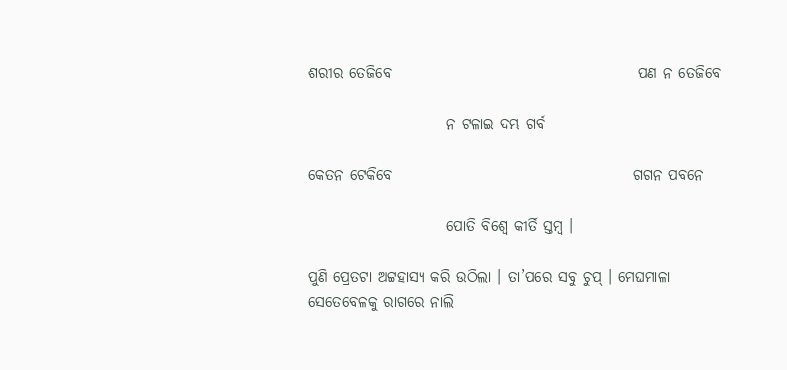ଶରୀର ତେଜିବେ                                         ପଣ ନ ତେଜିବେ

                       ନ ଟଳାଇ ଦମ୍ଭ ଗର୍ବ

କେତନ ଟେକିବେ                                        ଗଗନ ପବନେ

                       ପୋତି ବିଶ୍ୱେ କୀର୍ତି ସ୍ତମ୍ବ ।

ପୁଣି ପ୍ରେତଟା ଅଟ୍ଟହାସ୍ୟ କରି ଉଠିଲା । ତା’ପରେ ସବୁ ଚୁପ୍ । ମେଘମାଳା ସେତେବେଳକୁ ରାଗରେ ନାଲି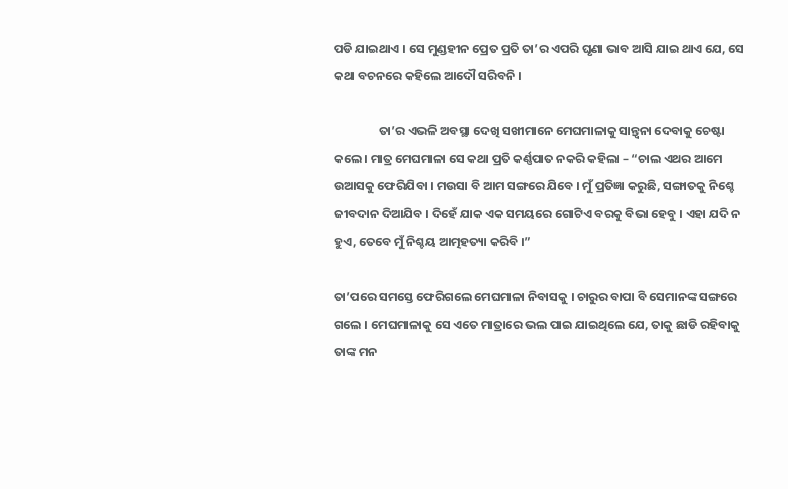ପଡି ଯାଇଥାଏ । ସେ ମୁଣ୍ଡହୀନ ପ୍ରେତ ପ୍ରତି ତା’ର ଏପରି ଘୃଣା ଭାବ ଆସି ଯାଇ ଥାଏ ଯେ, ସେ କଥା ବଚନରେ କହିଲେ ଆଦୌ ସରିବନି ।

                ତା’ର ଏଭଳି ଅବସ୍ଥା ଦେଖି ସଖୀମାନେ ମେଘମାଳାକୁ ସାନ୍ତ୍ୱନା ଦେବାକୁ ଚେଷ୍ଟା କଲେ । ମାତ୍ର ମେଘମାଳା ସେ କଥା ପ୍ରତି କର୍ଣ୍ଣପାତ ନକରି କହିଲା – “ଚାଲ ଏଥର ଆମେ ଉଆସକୁ ଫେରିଯିବା । ମଉସା ବି ଆମ ସଙ୍ଗରେ ଯିବେ । ମୁଁ ପ୍ରତିଜ୍ଞା କରୁଛି, ସଙ୍ଗାତକୁ ନିଶ୍ଚେ ଜୀବଦାନ ଦିଆଯିବ । ଦିହେଁ ଯାକ ଏକ ସମୟରେ ଗୋଟିଏ ବରକୁ ବିଭା ହେବୁ । ଏହା ଯଦି ନ ହୁଏ, ତେବେ ମୁଁ ନିଶ୍ଚୟ ଆତ୍ମହତ୍ୟା କରିବି ।”

ତା’ପରେ ସମସ୍ତେ ଫେରିଗଲେ ମେଘମାଳା ନିବାସକୁ । ଚାରୁର ବାପା ବି ସେମାନଙ୍କ ସଙ୍ଗରେ ଗଲେ । ମେଘମାଳାକୁ ସେ ଏତେ ମାତ୍ରାରେ ଭଲ ପାଇ ଯାଇଥିଲେ ଯେ, ତାକୁ ଛାଡି ରହିବାକୁ ତାଙ୍କ ମନ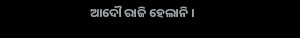ଆଦୌ ରାଜି ହେଲାନି ।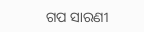ଗପ ସାରଣୀ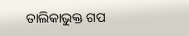ତାଲିକାଭୁକ୍ତ ଗପ